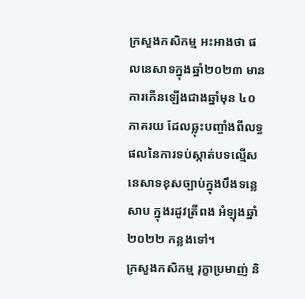ក្រសួងកសិកម្ម អះអាងថា ផលនេសាទក្នុងឆ្នាំ២០២៣ មានការកើនឡើងជាងឆ្នាំមុន ៤០ភាគរយ ដែលឆ្លុះបញ្ចាំងពីលទ្ធផលនៃការទប់ស្កាត់បទល្មើសនេសាទខុសច្បាប់ក្នុងបឹងទន្លេសាប ក្នុងរដូវត្រីពង អំឡុងឆ្នាំ២០២២ កន្លងទៅ។
ក្រសួងកសិកម្ម រុក្ខាប្រមាញ់ និ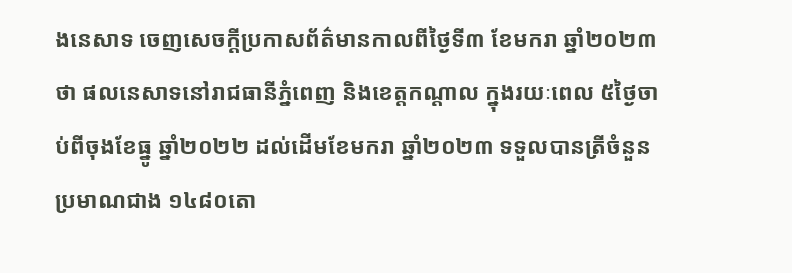ងនេសាទ ចេញសេចក្តីប្រកាសព័ត៌មានកាលពីថ្ងៃទី៣ ខែមករា ឆ្នាំ២០២៣ ថា ផលនេសាទនៅរាជធានីភ្នំពេញ និងខេត្តកណ្តាល ក្នុងរយៈពេល ៥ថ្ងៃចាប់ពីចុងខែធ្នូ ឆ្នាំ២០២២ ដល់ដើមខែមករា ឆ្នាំ២០២៣ ទទួលបានត្រីចំនួនប្រមាណជាង ១៤៨០តោ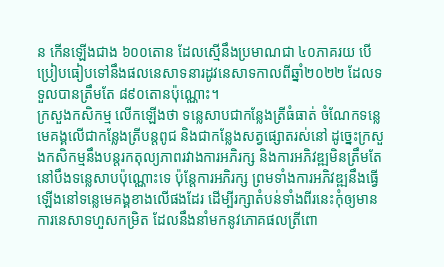ន កើនឡើងជាង ៦០០តោន ដែលស្មើនឹងប្រមាណជា ៤០ភាគរយ បើប្រៀបធៀបទៅនឹងផលនេសាទនារដូវនេសាទកាលពីឆ្នាំ២០២២ ដែលទទួលបានត្រឹមតែ ៨៩០តោនប៉ុណ្ណោះ។
ក្រសួងកសិកម្ម លើកឡើងថា ទន្លេសាបជាកន្លែងត្រីធំធាត់ ចំណែកទន្លេមេគង្គលើជាកន្លែងត្រីបន្តពូជ និងជាកន្លែងសត្វផ្សោតរស់នៅ ដូច្នេះក្រសួងកសិកម្មនឹងបន្តរកតុល្យភាពរវាងការអភិរក្ស និងការអភិវឌ្ឍមិនត្រឹមតែនៅបឹងទន្លេសាបប៉ុណ្ណោះទេ ប៉ុន្តែការអភិរក្ស ព្រមទាំងការអភិវឌ្ឍនឹងធ្វើឡើងនៅទន្លេមេគង្គខាងលើផងដែរ ដើម្បីរក្សាតំបន់ទាំងពីរនេះកុំឲ្យមានការនេសាទហួសកម្រិត ដែលនឹងនាំមកនូវភោគផលត្រីពោ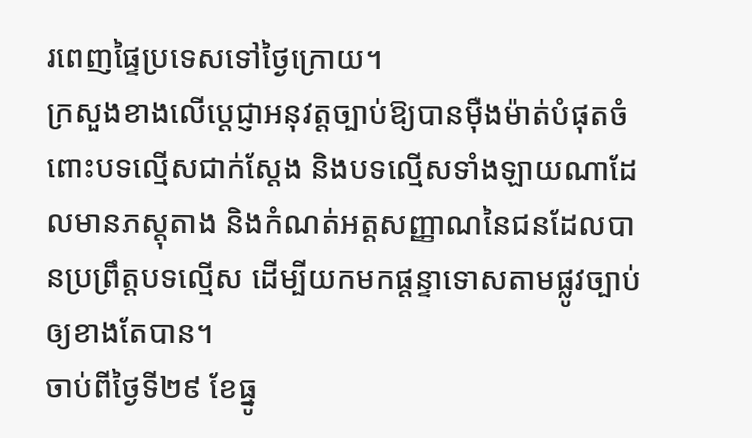រពេញផ្ទៃប្រទេសទៅថ្ងៃក្រោយ។
ក្រសួងខាងលើប្ដេជ្ញាអនុវត្តច្បាប់ឱ្យបានម៉ឺងម៉ាត់បំផុតចំពោះបទល្មើសជាក់ស្តែង និងបទល្មើសទាំងឡាយណាដែលមានភស្តុតាង និងកំណត់អត្តសញ្ញាណនៃជនដែលបានប្រព្រឹត្តបទល្មើស ដើម្បីយកមកផ្ដន្ទាទោសតាមផ្លូវច្បាប់ឲ្យខាងតែបាន។
ចាប់ពីថ្ងៃទី២៩ ខែធ្នូ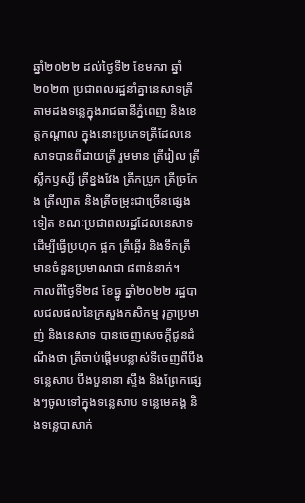ឆ្នាំ២០២២ ដល់ថ្ងៃទី២ ខែមករា ឆ្នាំ២០២៣ ប្រជាពលរដ្ឋនាំគ្នានេសាទត្រីតាមដងទន្លេក្នុងរាជធានីភ្នំពេញ និងខេត្តកណ្តាល ក្នុងនោះប្រភេទត្រីដែលនេសាទបានពីដាយត្រី រួមមាន ត្រីរៀល ត្រីស្លឹកឫស្សី ត្រីខ្នងវែង ត្រីកប្រូក ត្រីច្រកែង ត្រីល្បាត និងត្រីចម្រុះជាច្រើនផ្សេងទៀត ខណៈប្រជាពលរដ្ឋដែលនេសាទដើម្បីធ្វើប្រហុក ផ្អក ត្រីឆ្អើរ និងទឹកត្រី មានចំនួនប្រមាណជា ៨ពាន់នាក់។
កាលពីថ្ងៃទី២៨ ខែធ្នូ ឆ្នាំ២០២២ រដ្ឋបាលជលផលនៃក្រសួងកសិកម្ម រុក្ខាប្រមាញ់ និងនេសាទ បានចេញសេចក្តីជូនដំណឹងថា ត្រីចាប់ផ្តើមបន្លាស់ទីចេញពីបឹងទន្លេសាប បឹងបួនានា ស្ទឹង និងព្រែកផ្សេងៗចូលទៅក្នុងទន្លេសាប ទន្លេមេគង្គ និងទន្លេបាសាក់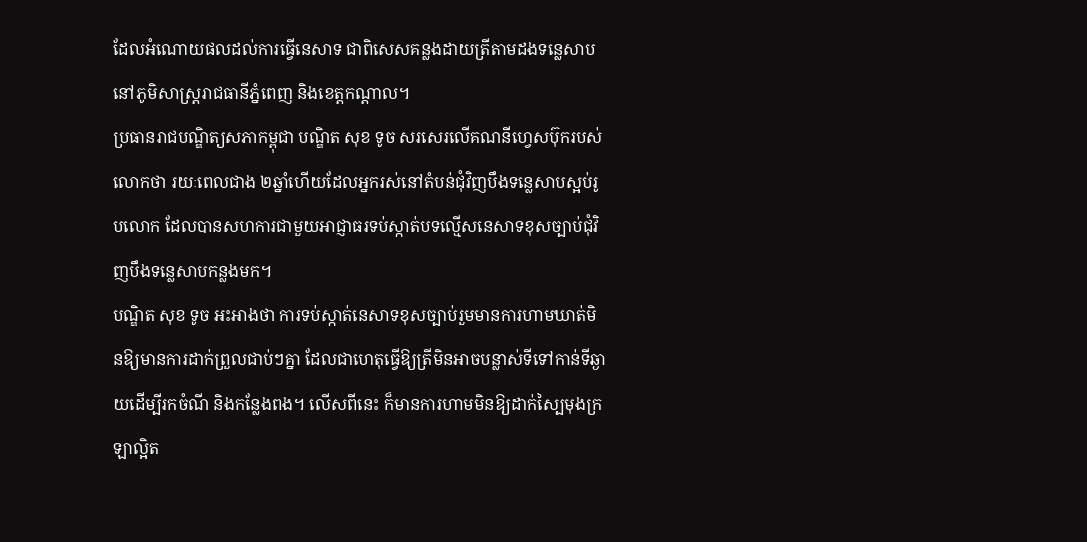ដែលអំណោយផលដល់ការធ្វើនេសាទ ជាពិសេសគន្លងដាយត្រីតាមដងទន្លេសាបនៅភូមិសាស្ត្ររាជធានីភ្នំពេញ និងខេត្តកណ្តាល។
ប្រធានរាជបណ្ឌិត្យសភាកម្ពុជា បណ្ឌិត សុខ ទូច សរសេរលើគណនីហ្វេសប៊ុករបស់លោកថា រយៈពេលជាង ២ឆ្នាំហើយដែលអ្នករស់នៅតំបន់ជុំវិញបឹងទន្លេសាបស្អប់រូបលោក ដែលបានសហការជាមួយអាជ្ញាធរទប់ស្កាត់បទល្មើសនេសាទខុសច្បាប់ជុំវិញបឹងទន្លេសាបកន្លងមក។
បណ្ឌិត សុខ ទូច អះអាងថា ការទប់ស្កាត់នេសាទខុសច្បាប់រួមមានការហាមឃាត់មិនឱ្យមានការដាក់ព្រួលជាប់ៗគ្នា ដែលជាហេតុធ្វើឱ្យត្រីមិនអាចបន្លាស់ទីទៅកាន់ទីឆ្ងាយដើម្បីរកចំណី និងកន្លែងពង។ លើសពីនេះ ក៏មានការហាមមិនឱ្យដាក់ស្បៃមុងក្រឡាល្អិត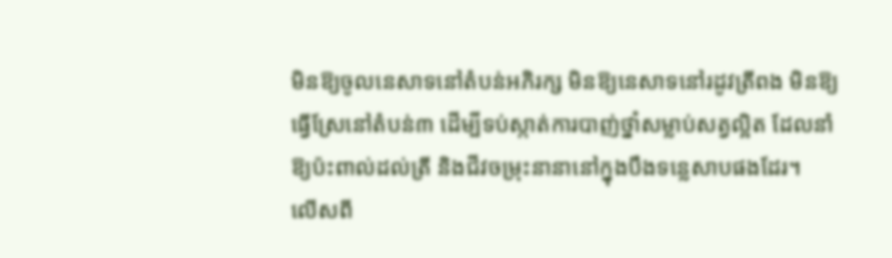មិនឱ្យចូលនេសាទនៅតំបន់អភិរក្ស មិនឱ្យនេសាទនៅរដូវត្រីពង មិនឱ្យធ្វើស្រែនៅតំបន់៣ ដើម្បីទប់ស្កាត់ការបាញ់ថ្នាំសម្លាប់សត្វល្អិត ដែលនាំឱ្យប៉ះពាល់ដល់ត្រី និងជីវចម្រុះនានានៅក្នុងបឹងទន្លេសាបផងដែរ។
លើសពី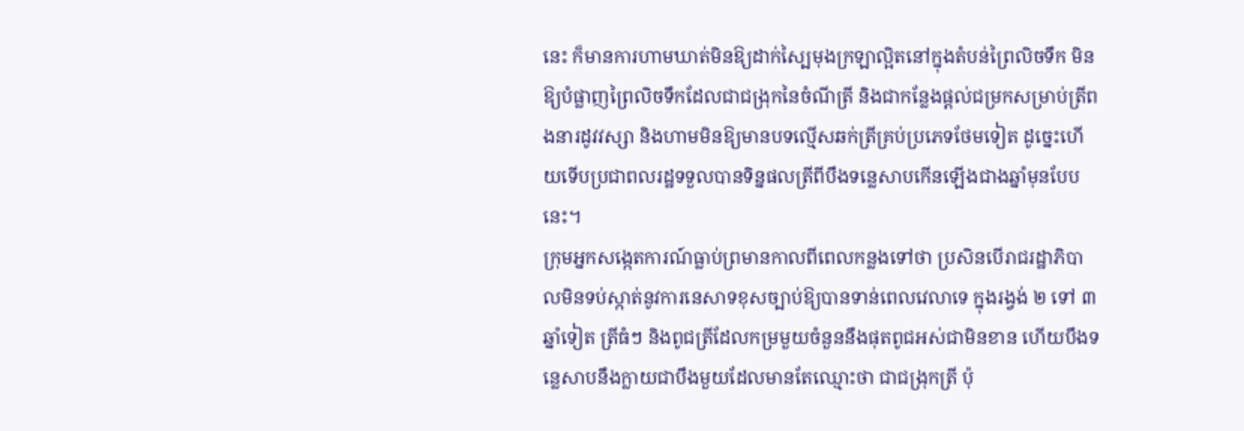នេះ ក៏មានការហាមឃាត់មិនឱ្យដាក់ស្បៃមុងក្រឡាល្អិតនៅក្នុងតំបន់ព្រៃលិចទឹក មិនឱ្យបំផ្លាញព្រៃលិចទឹកដែលជាជង្រុកនៃចំណីត្រី និងជាកន្លែងផ្តល់ជម្រកសម្រាប់ត្រីពងនារដូវវស្សា និងហាមមិនឱ្យមានបទល្មើសឆក់ត្រីគ្រប់ប្រភេទថែមទៀត ដូច្នេះហើយទើបប្រជាពលរដ្ឋទទួលបានទិន្នផលត្រីពីបឹងទន្លេសាបកើនឡើងជាងឆ្នាំមុនបែបនេះ។
ក្រុមអ្នកសង្កេតការណ៍ធ្លាប់ព្រមានកាលពីពេលកន្លងទៅថា ប្រសិនបើរាជរដ្ឋាភិបាលមិនទប់ស្កាត់នូវការនេសាទខុសច្បាប់ឱ្យបានទាន់ពេលវេលាទេ ក្នុងរង្វង់ ២ ទៅ ៣ឆ្នាំទៀត ត្រីធំៗ និងពូជត្រីដែលកម្រមួយចំនួននឹងផុតពូជអស់ជាមិនខាន ហើយបឹងទន្លេសាបនឹងក្លាយជាបឹងមួយដែលមានតែឈ្មោះថា ជាជង្រុកត្រី ប៉ុ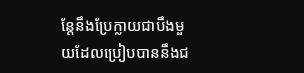ន្តែនឹងប្រែក្លាយជាបឹងមួយដែលប្រៀបបាននឹងជ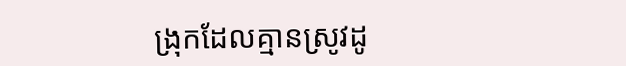ង្រុកដែលគ្មានស្រូវដូ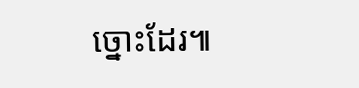ច្នោះដែរ៕